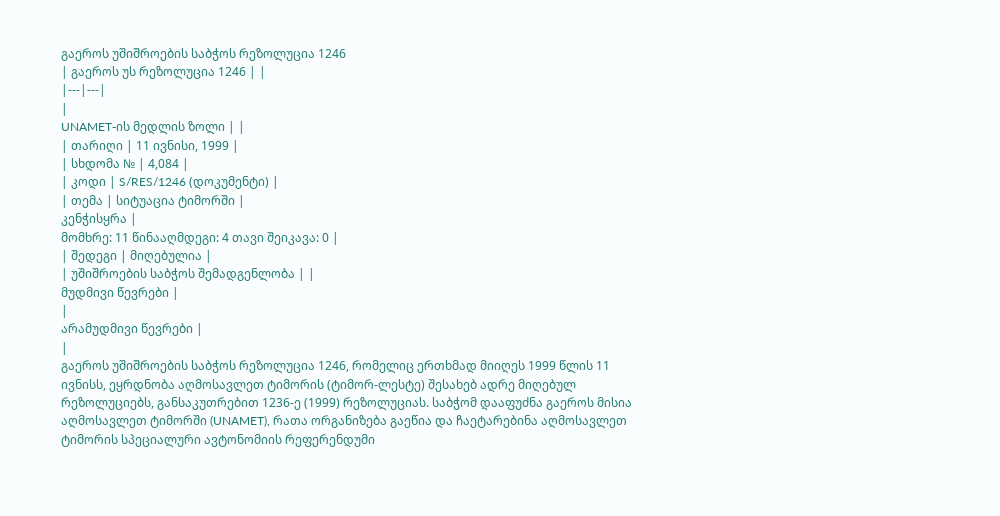გაეროს უშიშროების საბჭოს რეზოლუცია 1246
| გაეროს უს რეზოლუცია 1246 | |
|---|---|
|
UNAMET-ის მედლის ზოლი | |
| თარიღი | 11 ივნისი, 1999 |
| სხდომა № | 4,084 |
| კოდი | S/RES/1246 (დოკუმენტი) |
| თემა | სიტუაცია ტიმორში |
კენჭისყრა |
მომხრე: 11 წინააღმდეგი: 4 თავი შეიკავა: 0 |
| შედეგი | მიღებულია |
| უშიშროების საბჭოს შემადგენლობა | |
მუდმივი წევრები |
|
არამუდმივი წევრები |
|
გაეროს უშიშროების საბჭოს რეზოლუცია 1246, რომელიც ერთხმად მიიღეს 1999 წლის 11 ივნისს, ეყრდნობა აღმოსავლეთ ტიმორის (ტიმორ-ლესტე) შესახებ ადრე მიღებულ რეზოლუციებს, განსაკუთრებით 1236-ე (1999) რეზოლუციას. საბჭომ დააფუძნა გაეროს მისია აღმოსავლეთ ტიმორში (UNAMET), რათა ორგანიზება გაეწია და ჩაეტარებინა აღმოსავლეთ ტიმორის სპეციალური ავტონომიის რეფერენდუმი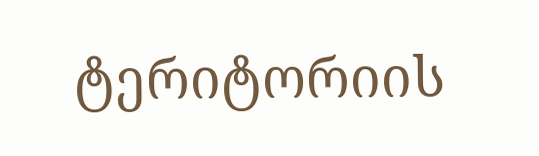ტერიტორიის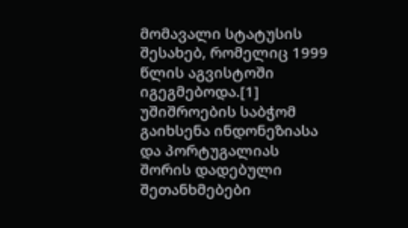მომავალი სტატუსის შესახებ, რომელიც 1999 წლის აგვისტოში იგეგმებოდა.[1]
უშიშროების საბჭომ გაიხსენა ინდონეზიასა და პორტუგალიას შორის დადებული შეთანხმებები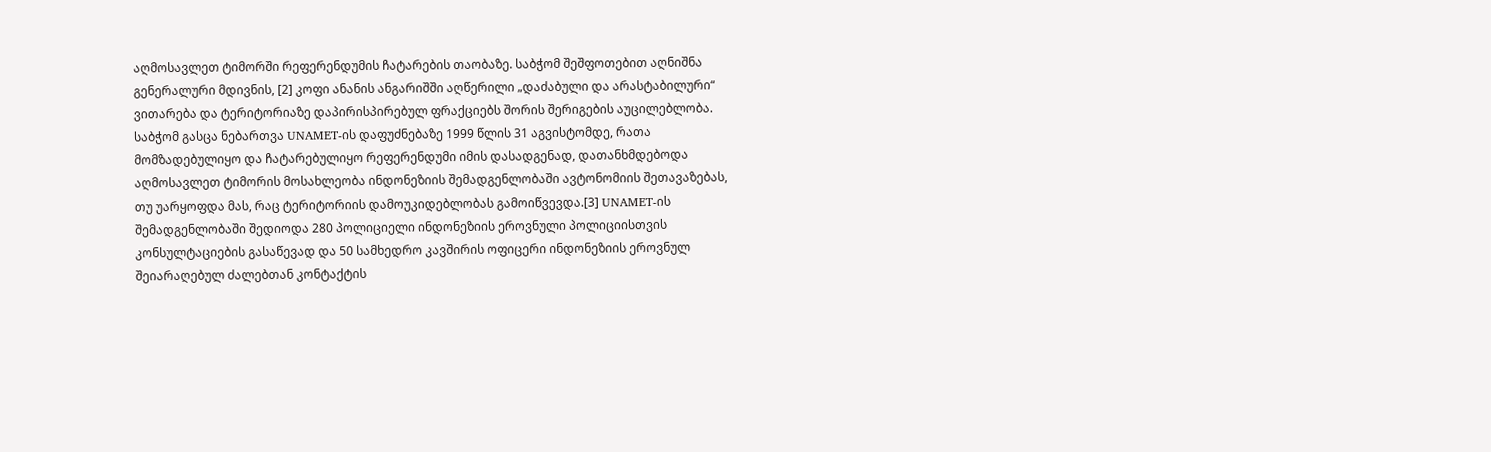აღმოსავლეთ ტიმორში რეფერენდუმის ჩატარების თაობაზე. საბჭომ შეშფოთებით აღნიშნა გენერალური მდივნის, [2] კოფი ანანის ანგარიშში აღწერილი „დაძაბული და არასტაბილური“ ვითარება და ტერიტორიაზე დაპირისპირებულ ფრაქციებს შორის შერიგების აუცილებლობა.
საბჭომ გასცა ნებართვა UNAMET-ის დაფუძნებაზე 1999 წლის 31 აგვისტომდე, რათა მომზადებულიყო და ჩატარებულიყო რეფერენდუმი იმის დასადგენად, დათანხმდებოდა აღმოსავლეთ ტიმორის მოსახლეობა ინდონეზიის შემადგენლობაში ავტონომიის შეთავაზებას, თუ უარყოფდა მას, რაც ტერიტორიის დამოუკიდებლობას გამოიწვევდა.[3] UNAMET-ის შემადგენლობაში შედიოდა 280 პოლიციელი ინდონეზიის ეროვნული პოლიციისთვის კონსულტაციების გასაწევად და 50 სამხედრო კავშირის ოფიცერი ინდონეზიის ეროვნულ შეიარაღებულ ძალებთან კონტაქტის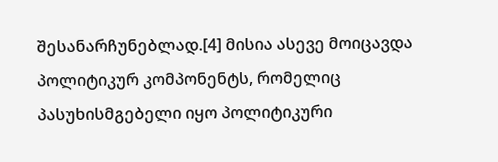შესანარჩუნებლად.[4] მისია ასევე მოიცავდა პოლიტიკურ კომპონენტს, რომელიც პასუხისმგებელი იყო პოლიტიკური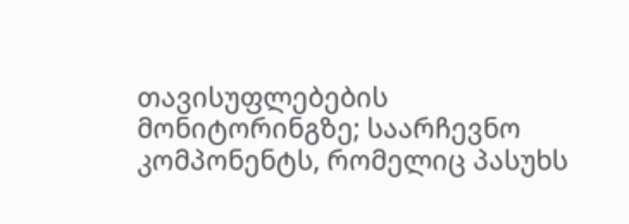თავისუფლებების მონიტორინგზე; საარჩევნო კომპონენტს, რომელიც პასუხს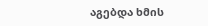აგებდა ხმის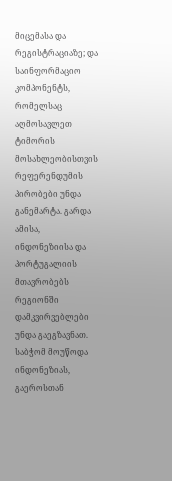მიცემასა და რეგისტრაციაზე; და საინფორმაციო კომპონენტს, რომელსაც აღმოსავლეთ ტიმორის მოსახლეობისთვის რეფერენდუმის პირობები უნდა განემარტა. გარდა ამისა, ინდონეზიისა და პორტუგალიის მთავრობებს რეგიონში დამკვირვებლები უნდა გაეგზავნათ.
საბჭომ მოუწოდა ინდონეზიას, გაეროსთან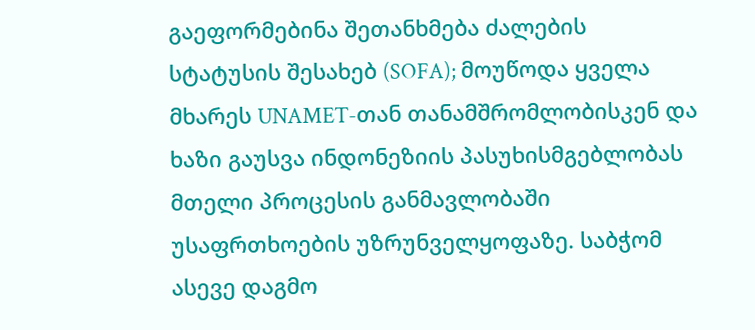გაეფორმებინა შეთანხმება ძალების სტატუსის შესახებ (SOFA); მოუწოდა ყველა მხარეს UNAMET-თან თანამშრომლობისკენ და ხაზი გაუსვა ინდონეზიის პასუხისმგებლობას მთელი პროცესის განმავლობაში უსაფრთხოების უზრუნველყოფაზე. საბჭომ ასევე დაგმო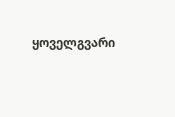ყოველგვარი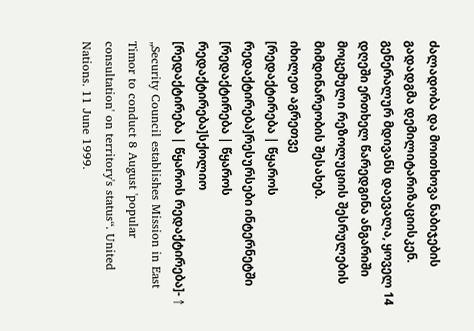ძალადობა და მოითხოვა ნაბიჯების გადადგმა დემილიტარიზაციისკენ. გენერალურ მდივანს დაევალა, ყოველ 14 დღეში ერთხელ წარედგინა ანგარიში მოცემული რეზოლუციის შესრულების მიმდინარეობის შესახებ.
იხილეთ აგრეთვე
[რედაქტირება | წყაროს რედაქტირება]რესურსები ინტერნეტში
[რედაქტირება | წყაროს რედაქტირება]სქოლიო
[რედაქტირება | წყაროს რედაქტირება]- ↑ „Security Council establishes Mission in East Timor to conduct 8 August 'popular consultation' on territory's status“. United Nations. 11 June 1999.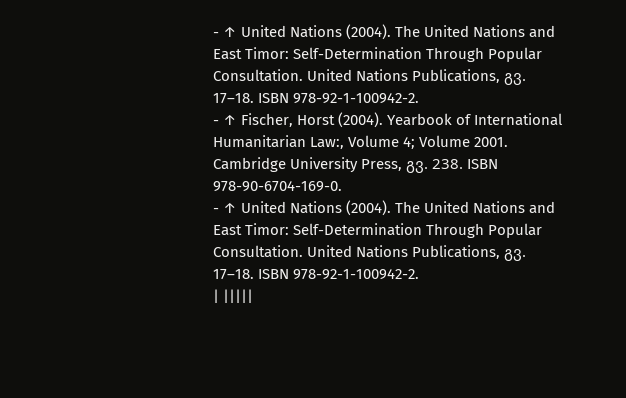- ↑ United Nations (2004). The United Nations and East Timor: Self-Determination Through Popular Consultation. United Nations Publications, გვ. 17–18. ISBN 978-92-1-100942-2.
- ↑ Fischer, Horst (2004). Yearbook of International Humanitarian Law:, Volume 4; Volume 2001. Cambridge University Press, გვ. 238. ISBN 978-90-6704-169-0.
- ↑ United Nations (2004). The United Nations and East Timor: Self-Determination Through Popular Consultation. United Nations Publications, გვ. 17–18. ISBN 978-92-1-100942-2.
| |||||